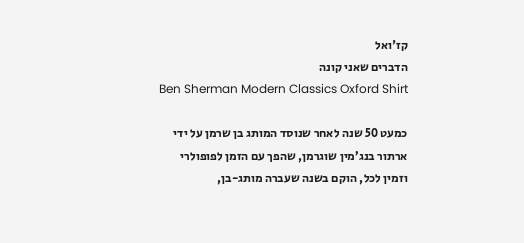קז'ואל
הדברים שאני קונה
Ben Sherman Modern Classics Oxford Shirt

כמעט 50 שנה לאחר שנוסד המותג בן שרמן על ידי ארתור בנג’מין שוגרמן, שהפך עם הזמן לפופולרי וזמין לכל, הוקם בשנה שעברה מותג-בן,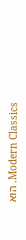Modern Classics. הוא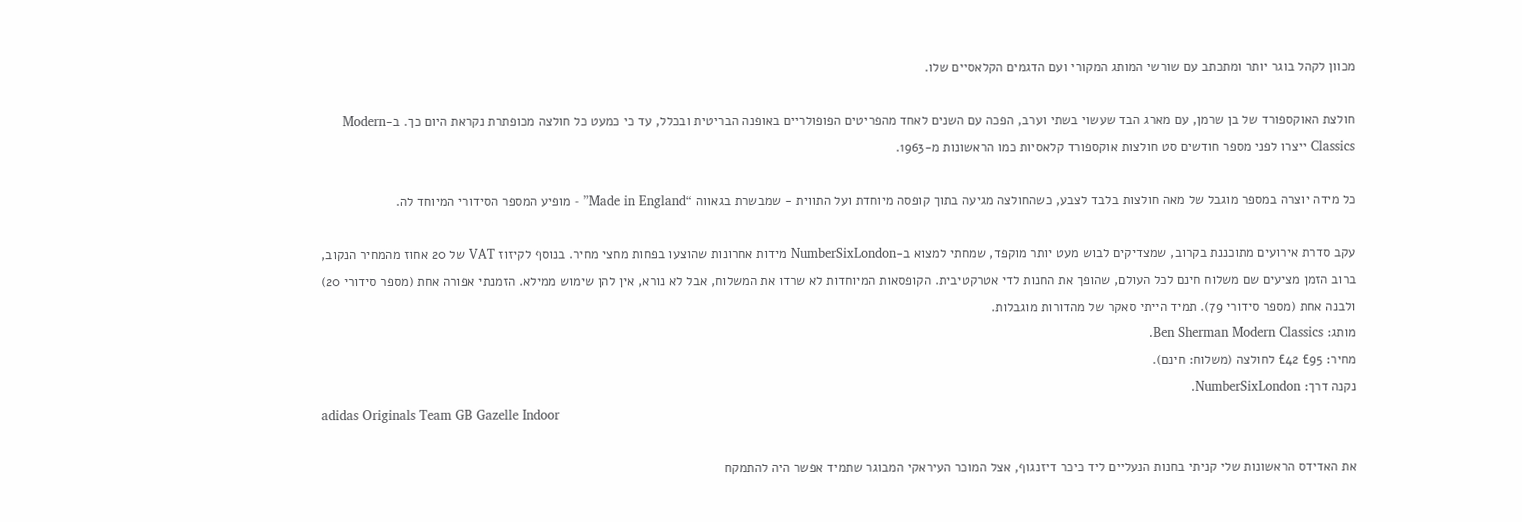מכוון לקהל בוגר יותר ומתכתב עם שורשי המותג המקורי ועם הדגמים הקלאסיים שלו.

חולצת האוקספורד של בן שרמן, עם מארג הבד שעשוי בשתי וערב, הפכה עם השנים לאחד מהפריטים הפופולריים באופנה הבריטית ובכלל, עד כי כמעט כל חולצה מכופתרת נקראת היום כך. ב-Modern Classics ייצרו לפני מספר חודשים סט חולצות אוקספורד קלאסיות כמו הראשונות מ-1963.

כל מידה יוצרה במספר מוגבל של מאה חולצות בלבד לצבע, כשהחולצה מגיעה בתוך קופסה מיוחדת ועל התווית - שמבשרת בגאווה “Made in England” - מופיע המספר הסידורי המיוחד לה.

עקב סדרת אירועים מתוכננת בקרוב, שמצדיקים לבוש מעט יותר מוקפד, שמחתי למצוא ב-NumberSixLondon מידות אחרונות שהוצעו בפחות מחצי מחיר. בנוסף לקיזוז VAT של 20 אחוז מהמחיר הנקוב, ברוב הזמן מציעים שם משלוח חינם לכל העולם, שהופך את החנות לדי אטרקטיבית. הקופסאות המיוחדות לא שרדו את המשלוח, אבל לא נורא, אין להן שימוש ממילא. הזמנתי אפורה אחת (מספר סידורי 20) ולבנה אחת (מספר סידורי 79). תמיד הייתי סאקר של מהדורות מוגבלות.
מותג: Ben Sherman Modern Classics.
מחיר: £95 £42 לחולצה (משלוח: חינם).
נקנה דרך: NumberSixLondon.
adidas Originals Team GB Gazelle Indoor

את האדידס הראשונות שלי קניתי בחנות הנעליים ליד כיכר דיזנגוף, אצל המוכר העיראקי המבוגר שתמיד אפשר היה להתמקח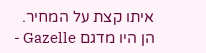איתו קצת על המחיר. הן היו מדגם Gazelle -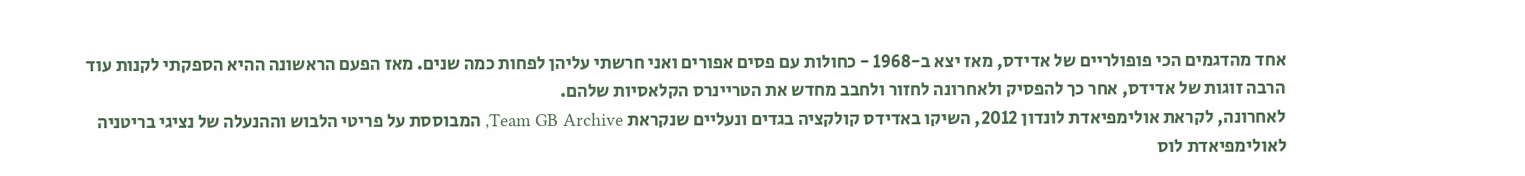אחד מהדגמים הכי פופולריים של אדידס, מאז יצא ב-1968 - כחולות עם פסים אפורים ואני חרשתי עליהן לפחות כמה שנים. מאז הפעם הראשונה ההיא הספקתי לקנות עוד הרבה זוגות של אדידס, אחר כך להפסיק ולאחרונה לחזור ולחבב מחדש את הטריינרס הקלאסיות שלהם.
לאחרונה, לקראת אולימפיאדת לונדון 2012, השיקו באדידס קולקציה בגדים ונעליים שנקראת Team GB Archive, המבוססת על פריטי הלבוש וההנעלה של נציגי בריטניה לאולימפיאדת לוס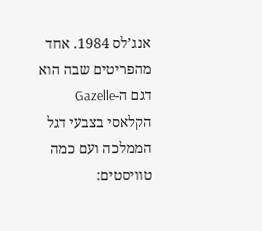אנג’לס 1984. אחד מהפריטים שבה הוא דגם ה-Gazelle הקלאסי בצבעי דגל הממלכה ועם כמה טוויסטים: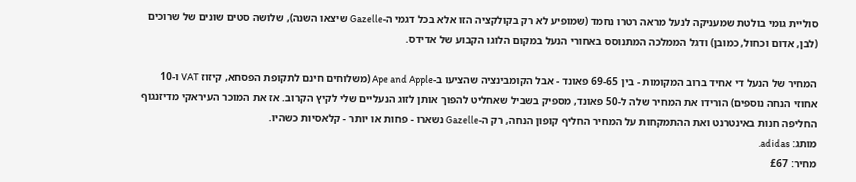סוליית גומי בולטת שמעניקה לנעל מראה רטרו נחמד (שמופיע לא רק בקולקציה הזו אלא בכל דגמי ה-Gazelle שיצאו השנה), שלושה סטים שונים של שרוכים (לבן, אדום וכחול, כמובן) ודגל הממלכה המתנוסס באחורי הנעל במקום הלוגו הקבוע של אדידס.

המחיר של הנעל די אחיד ברוב המקומות - בין 69-65 פאונד - אבל הקומבינציה שהציעו ב-Ape and Apple (משלוחים חינם לתקופת הפסחא, קיזוז VAT ו-10 אחוזי הנחה נוספים) הורידו את המחיר שלה ל-50 פאונד, מספיק בשביל שאחליט להפוך אותן לזוג הנעליים שלי לקיץ הקרוב. אז את המוכר העיראקי מדיזנגוף החליפה חנות באינטרנט ואת ההתמקחות על המחיר החליף קופון הנחה, רק ה-Gazelle נשארו - פחות או יותר - קלאסיות כשהיו.
מותג: adidas.
מחיר: £67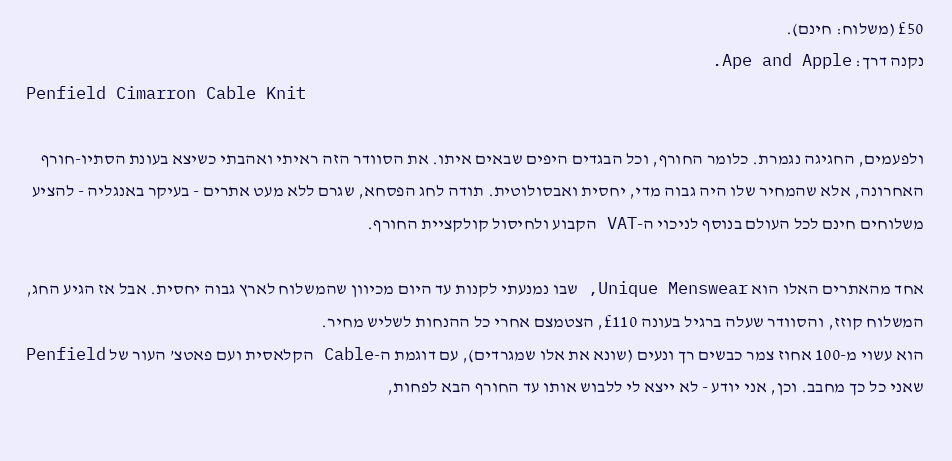£50 (משלוח: חינם).
נקנה דרך: Ape and Apple.
Penfield Cimarron Cable Knit

ולפעמים, החגיגה נגמרת. כלומר החורף, וכל הבגדים היפים שבאים איתו. את הסוודר הזה ראיתי ואהבתי כשיצא בעונת הסתיו-חורף האחרונה, אלא שהמחיר שלו היה גבוה מדי, יחסית ואבסולוטית. תודה לחג הפסחא, שגרם ללא מעט אתרים - בעיקר באנגליה - להציע משלוחים חינם לכל העולם בנוסף לניכוי ה-VAT הקבוע ולחיסול קולקציית החורף.

אחד מהאתרים האלו הוא Unique Menswear, שבו נמנעתי לקנות עד היום מכיוון שהמשלוח לארץ גבוה יחסית. אבל אז הגיע החג, המשלוח קוזז, והסוודר שעלה ברגיל בעונה £110, הצטמצם אחרי כל ההנחות לשליש מחיר.
הוא עשוי מ-100 אחוז צמר כבשים רך ונעים (שונא את אלו שמגרדים), עם דוגמת ה-Cable הקלאסית ועם פאטצ’ העור של Penfield שאני כל כך מחבב. וכן, אני יודע - לא ייצא לי ללבוש אותו עד החורף הבא לפחות,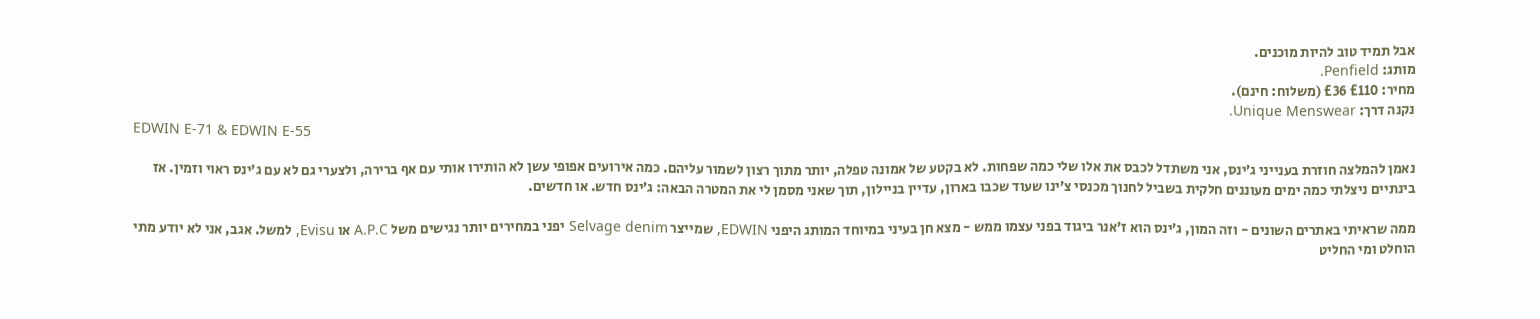אבל תמיד טוב להיות מוכנים.
מותג: Penfield.
מחיר: £110 £36 (משלוח: חינם).
נקנה דרך: Unique Menswear.
EDWIN E-71 & EDWIN E-55

נאמן להמלצה חוזרת בענייני ג’ינס, אני משתדל לכבס את אלו שלי כמה שפחות. לא בקטע של אמונה טפלה, יותר מתוך רצון לשמור עליהם. כמה אירועים אפופי עשן לא הותירו אותי עם אף ברירה, ולצערי גם לא עם ג’ינס ראוי וזמין. אז בינתיים ניצלתי כמה ימים מעוננים חלקית בשביל לחנוך מכנסי צ’ינו שעוד שכבו בארון, עדיין בניילון, תוך שאני מסמן לי את המטרה הבאה: ג’ינס חדש. או חדשים.

ממה שראיתי באתרים השונים - וזה המון, ג’ינס הוא ז’אנר ביגוד בפני עצמו ממש - מצא חן בעיני במיוחד המותג היפני EDWIN, שמייצר Selvage denim יפני במחירים יותר נגישים משל A.P.C או Evisu, למשל. אגב, אני לא יודע מתי הוחלט ומי החליט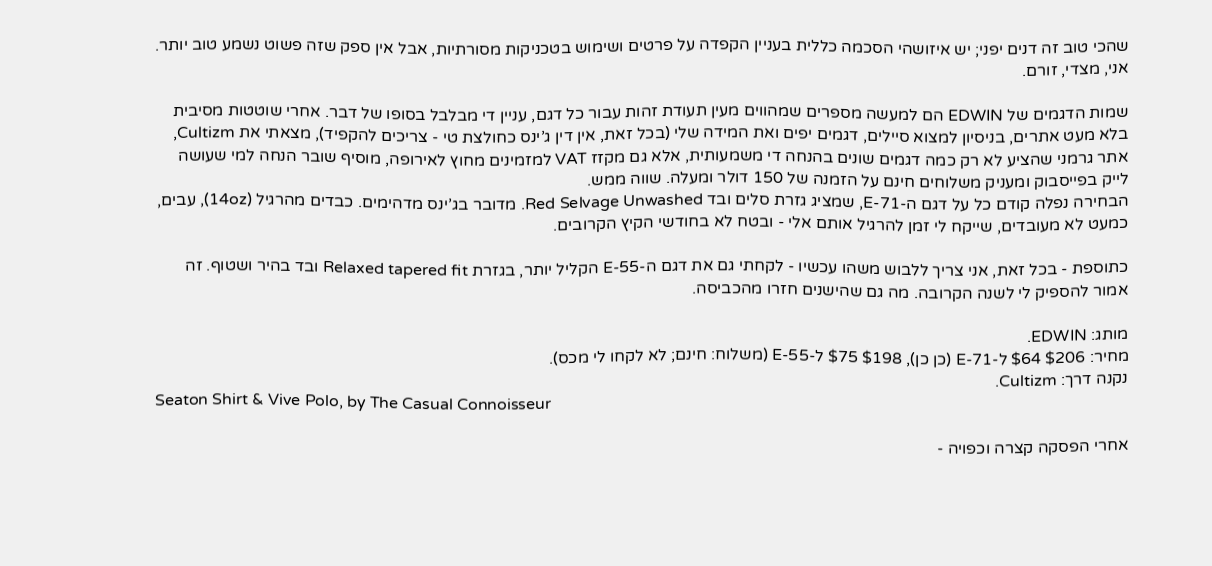שהכי טוב זה דנים יפני; יש איזושהי הסכמה כללית בעניין הקפדה על פרטים ושימוש בטכניקות מסורתיות, אבל אין ספק שזה פשוט נשמע טוב יותר. אני, מצדי, זורם.

שמות הדגמים של EDWIN הם למעשה מספרים שמהווים מעין תעודת זהות עבור כל דגם, עניין די מבלבל בסופו של דבר. אחרי שוטטות מסיבית בלא מעט אתרים, בניסיון למצוא סיילים, דגמים יפים ואת המידה שלי (בכל זאת, אין דין ג’ינס כחולצת טי - צריכים להקפיד), מצאתי את Cultizm, אתר גרמני שהציע לא רק כמה דגמים שונים בהנחה די משמעותית, אלא גם מקזז VAT למזמינים מחוץ לאירופה, מוסיף שובר הנחה למי שעושה לייק בפייסבוק ומעניק משלוחים חינם על הזמנה של 150 דולר ומעלה. שווה ממש.
הבחירה נפלה קודם כל על דגם ה-E-71, שמציג גזרת סלים ובד Red Selvage Unwashed. מדובר בג’ינס מדהימים. כבדים מהרגיל (14oz), עבים, כמעט לא מעובדים, שייקח לי זמן להרגיל אותם אלי - ובטח לא בחודשי הקיץ הקרובים.

כתוספת - בכל זאת, אני צריך ללבוש משהו עכשיו - לקחתי גם את דגם ה-E-55 הקליל יותר, בגזרת Relaxed tapered fit ובד בהיר ושטוף. זה אמור להספיק לי לשנה הקרובה. מה גם שהישנים חזרו מהכביסה.

מותג: EDWIN.
מחיר: $206 $64 ל-E-71 (כן כן), $198 $75 ל-E-55 (משלוח: חינם; לא לקחו לי מכס).
נקנה דרך: Cultizm.
Seaton Shirt & Vive Polo, by The Casual Connoisseur

אחרי הפסקה קצרה וכפויה -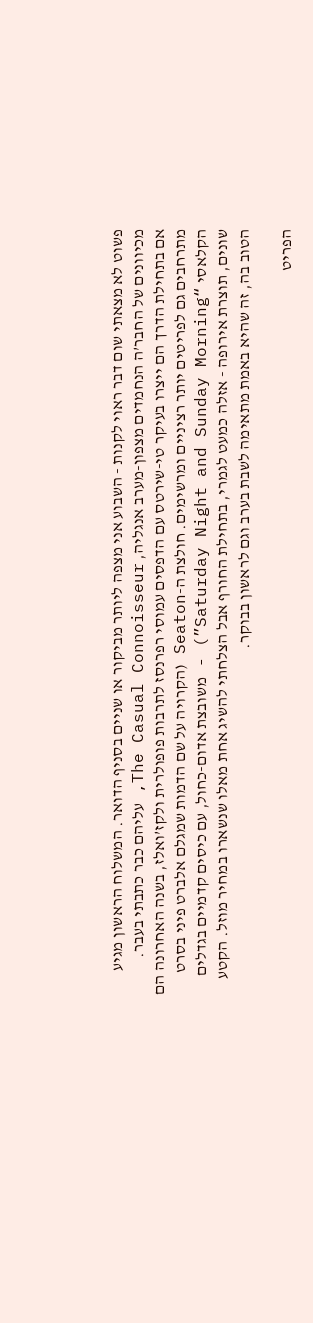פשוט לא מצאתי שום דבר ראוי לקנות - השבוע אני מצפה ליותר מביקור או שניים בסניף הדואר. המשלוח הראשון מגיע מכיוונים של החבר’ה הנחמדים מצפון-מערב אנגליה, The Casual Connoisseur, עליהם כבר כתבתי בעבר.
אם בתחילת הדרך הם ייצרו בעיקר טי-שירטס עם הדפסים עמוסי רפרנסז לתרבות פופולרית ולקז’ואלז, בשנה האחרונה הם מתרחבים גם לפריטים יותר רציניים ומרשימים. חולצת ה-Seaton (הקרויה על שם הדמות שמגלם אלברט פיני בסרט הקלאסי “Saturday Night and Sunday Morning”) - משובצת אדום-כחול, עם כיסים קדמיים בגדלים שונים, תוצרת אירופה - אזלה כמעט לגמרי, בתחילת החורף אבל הצלחתי להשיג אחת מאלו שנשארו במחיר מוזל. הקטע הטוב בה, זה שהיא באמת מתאימה לשבת בערב וגם לראשון בבוקר.

הפריט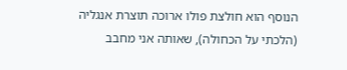הנוסף הוא חולצת פולו ארוכה תוצרת אנגליה (הלכתי על הכחולה), שאותה אני מחבב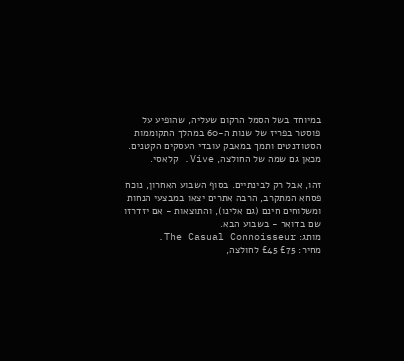במיוחד בשל הסמל הרקום שעליה, שהופיע על פוסטר בפריז של שנות ה-60 במהלך התקוממות הסטודנטים ותמך במאבק עובדי העסקים הקטנים. מכאן גם שמה של החולצה, Vive. קלאסי.

זהו, אבל רק לבינתיים. בסוף השבוע האחרון, נוכח פסחא המתקרב, הרבה אתרים יצאו במבצעי הנחות ומשלוחים חינם (גם אלינו), והתוצאות - אם יזדרזו שם בדואר - בשבוע הבא.
מותג: The Casual Connoisseur.
מחיר: £75 £45 לחולצה,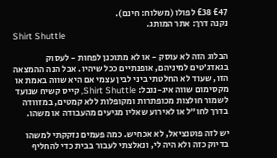£47 £38 לפולו (משלוח: חינם).
נקנה דרך: אתר המותג.
Shirt Shuttle

הבלוג הזה לא עוסק - או לא מתוכנן לפחות - לעסוק בגאדג’טים למיניהם, אופנתיים ככל שיהיו. אבל הנה ההמצאה הזו, שעוד לא החלטתי ביני לבין עצמי אם היא שווה באמת או מקסימום שווה איג-נובל: Shirt Shuttle, קייס קשיח שנועד לשמור חולצות מכופתרות ומקופלות ללא קמטים, במזוודה בדרך לחו”ל או לאירוע שאליו מגיעים מהעבודה או משהו.

יש לזה פוטנציאל, לא אכחיש. כמה פעמים נזקקתי למשהו בדיוק כזה ולא היה לי, ונאלצתי לעבור בבית כדי להחליף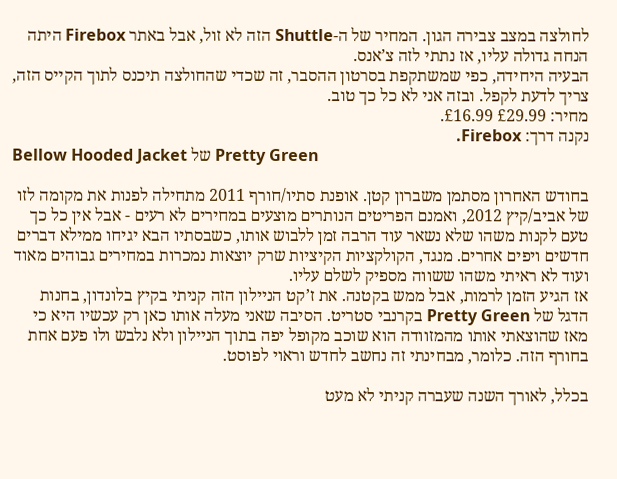לחולצה במצב צבירה הגון. המחיר של ה-Shuttle הזה לא זול, אבל באתר Firebox היתה הנחה גדולה עליו, אז נתתי לזה צ’אנס.
הבעיה היחידה, כפי שמשתקפת בסרטון ההסבר, זה שכדי שהחולצה תיכנס לתוך הקייס הזה, צריך לדעת לקפל. ובזה אני לא כל כך טוב.
מחיר: £29.99 £16.99.
נקנה דרך: Firebox.
Bellow Hooded Jacket של Pretty Green

בחודש האחרון מסתמן משברון קטן. אופנת סתיו/חורף 2011 מתחילה לפנות את מקומה לזו של אביב/קיץ 2012, ואמנם הפריטים הנותרים מוצעים במחירים לא רעים - אבל אין כל כך טעם לקנות משהו שלא נשאר עוד הרבה זמן ללבוש אותו, כשבסתיו הבא יגיחו ממילא דברים חדשים ויפים אחרים. מנגד, הקולקציות הקיציות שרק יוצאות נמכרות במחירים גבוהים מאוד ועוד לא ראיתי משהו ששווה מספיק לשלם עליו.
אז הגיע הזמן לרמות, אבל ממש בקטנה. את ז’קט הניילון הזה קניתי בקיץ בלונדון, בחנות הדגל של Pretty Green בקרנבי סטריט. הסיבה שאני מעלה אותו כאן רק עכשיו היא כי מאז שהוצאתי אותו מהמזוודה הוא שוכב מקופל יפה בתוך הניילון ולא נלבש ולו פעם אחת בחורף הזה. כלומר, מבחינתי זה נחשב לחדש וראוי לפוסט.

בכלל, לאורך השנה שעברה קניתי לא מעט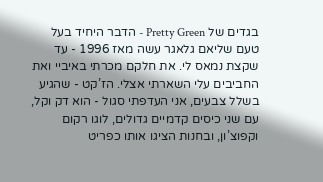בגדים של Pretty Green - הדבר היחיד בעל טעם שליאם גלאגר עשה מאז 1996 - עד שקצת נמאס לי. את חלקם מכרתי באיביי ואת החביבים עלי השארתי אצלי. הז’קט - שהגיע בשלל צבעים, אני העדפתי סגול - הוא דק וקל, עם שני כיסים קדמיים גדולים, לוגו רקום וקפוצ’ון, ובחנות הציגו אותו כפריט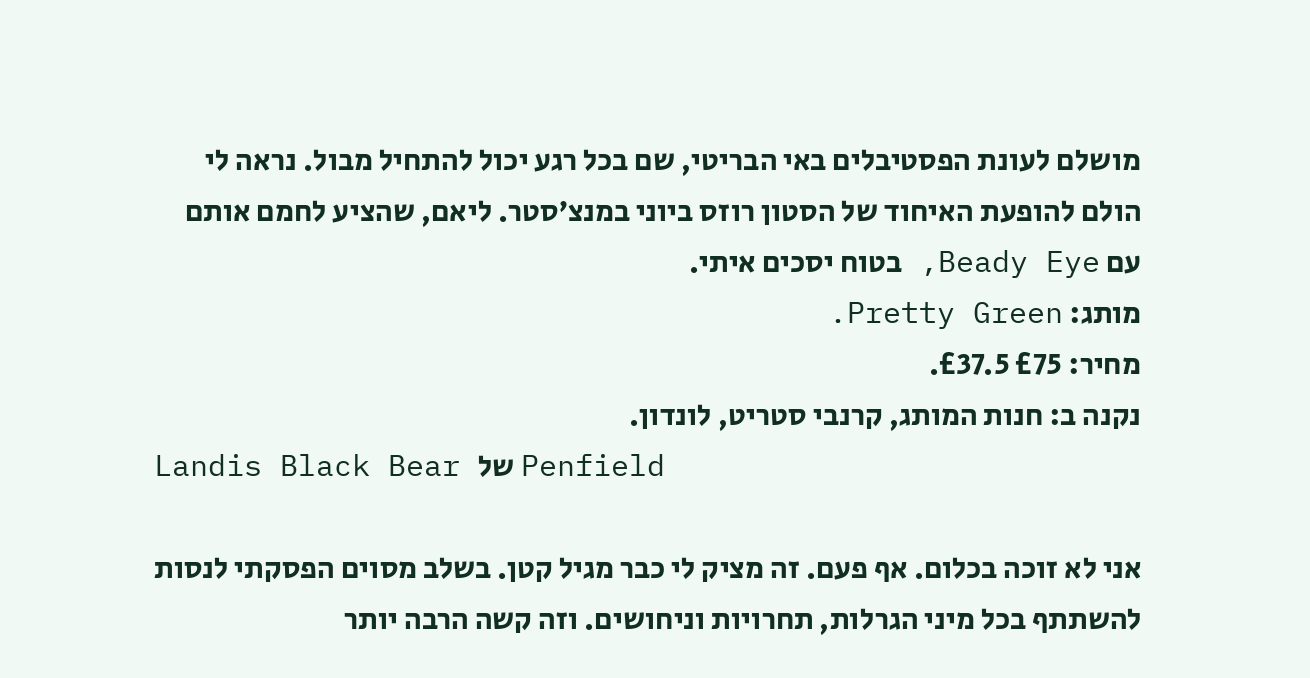מושלם לעונת הפסטיבלים באי הבריטי, שם בכל רגע יכול להתחיל מבול. נראה לי הולם להופעת האיחוד של הסטון רוזס ביוני במנצ’סטר. ליאם, שהציע לחמם אותם עם Beady Eye, בטוח יסכים איתי.
מותג: Pretty Green.
מחיר: £75 £37.5.
נקנה ב: חנות המותג, קרנבי סטריט, לונדון.
Landis Black Bear של Penfield

אני לא זוכה בכלום. אף פעם. זה מציק לי כבר מגיל קטן. בשלב מסוים הפסקתי לנסות להשתתף בכל מיני הגרלות, תחרויות וניחושים. וזה קשה הרבה יותר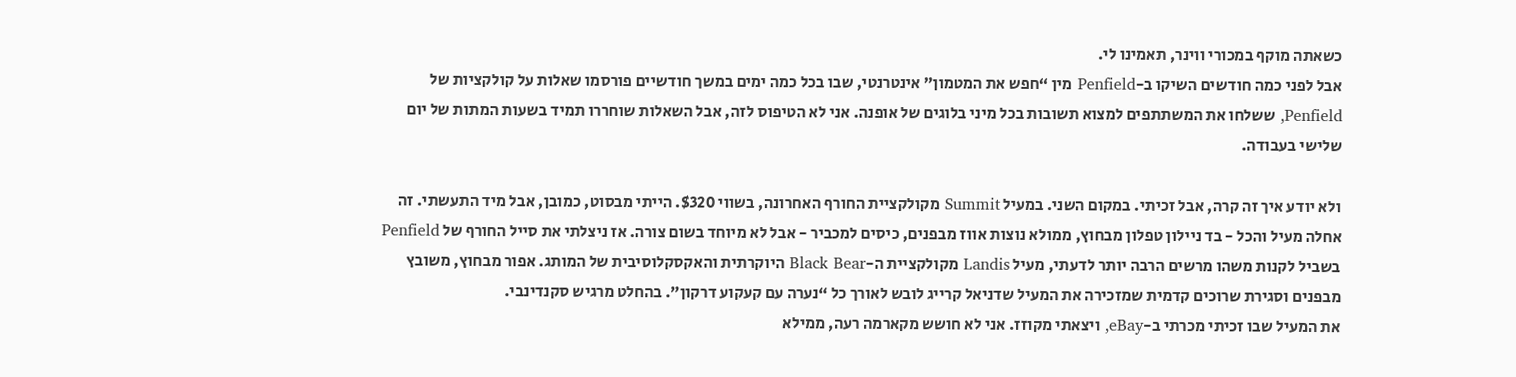כשאתה מוקף במכורי ווינר, תאמינו לי.
אבל לפני כמה חודשים השיקו ב-Penfield מין “חפש את המטמון” אינטרנטי, שבו בכל כמה ימים במשך חודשיים פורסמו שאלות על קולקציות של Penfield, ששלחו את המשתתפים למצוא תשובות בכל מיני בלוגים של אופנה. אני לא הטיפוס לזה, אבל השאלות שוחררו תמיד בשעות המתות של יום שלישי בעבודה.

ולא יודע איך זה קרה, אבל זכיתי. במקום השני. במעיל Summit מקולקציית החורף האחרונה, בשווי $320. הייתי מבסוט, כמובן, אבל מיד התעשתי. זה אחלה מעיל והכל - בד ניילון טפלון מבחוץ, ממולא נוצות אווז מבפנים, כיסים למכביר - אבל לא מיוחד בשום צורה. אז ניצלתי את סייל החורף של Penfield בשביל לקנות משהו מרשים הרבה יותר לדעתי, מעיל Landis מקולקציית ה-Black Bear היוקרתית והאקסקלוסיבית של המותג. אפור מבחוץ, משובץ מבפנים וסגירת שרוכים קדמית שמזכירה את המעיל שדניאל קרייג לובש לאורך כל “נערה עם קעקוע דרקון”. בהחלט מרגיש סקנדינבי.
את המעיל שבו זכיתי מכרתי ב-eBay, ויצאתי מקוזז. אני לא חושש מקארמה רעה, ממילא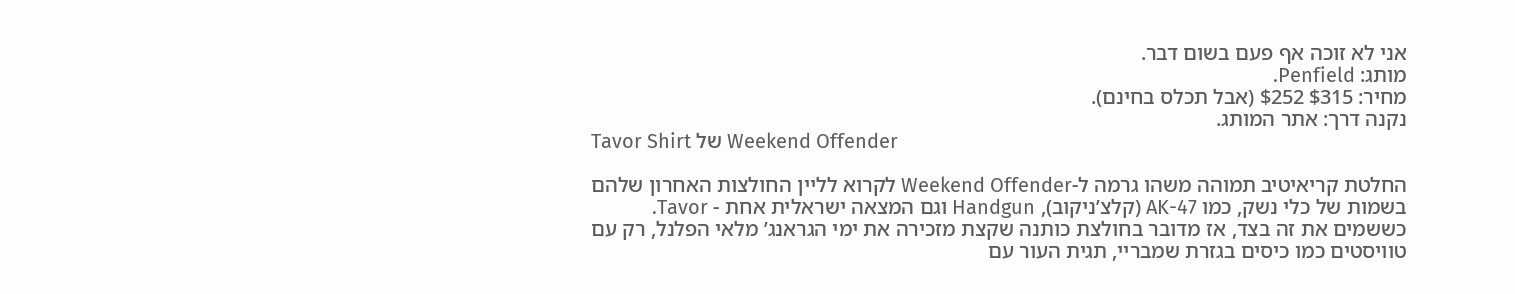אני לא זוכה אף פעם בשום דבר.
מותג: Penfield.
מחיר: $315 $252 (אבל תכלס בחינם).
נקנה דרך: אתר המותג.
Tavor Shirt של Weekend Offender

החלטת קריאיטיב תמוהה משהו גרמה ל-Weekend Offender לקרוא לליין החולצות האחרון שלהם בשמות של כלי נשק, כמו AK-47 (קלצ’ניקוב), Handgun וגם המצאה ישראלית אחת - Tavor.
כששמים את זה בצד, אז מדובר בחולצת כותנה שקצת מזכירה את ימי הגראנג’ מלאי הפלנל, רק עם טוויסטים כמו כיסים בגזרת שמבריי, תגית העור עם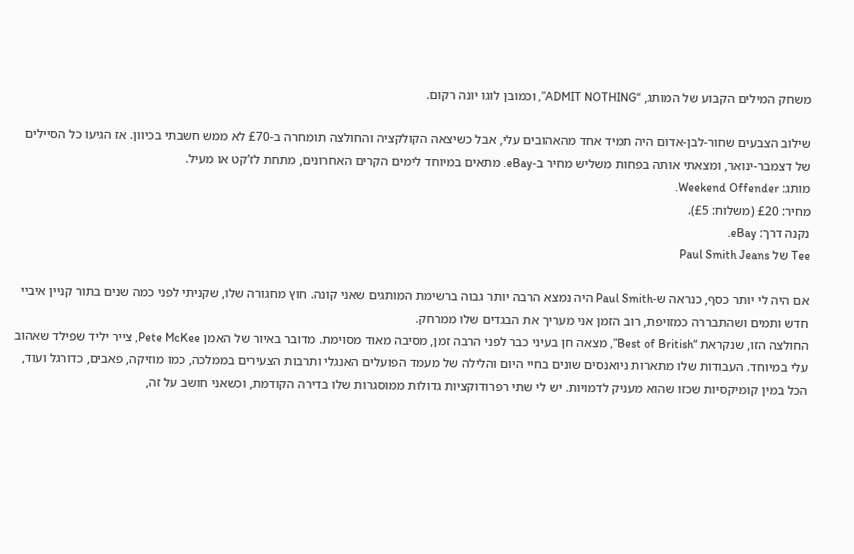משחק המילים הקבוע של המותג, “ADMIT NOTHING”, וכמובן לוגו יונה רקום.

שילוב הצבעים שחור-לבן-אדום היה תמיד אחד מהאהובים עלי, אבל כשיצאה הקולקציה והחולצה תומחרה ב-£70 לא ממש חשבתי בכיוון. אז הגיעו כל הסיילים של דצמבר-ינואר, ומצאתי אותה בפחות משליש מחיר ב-eBay. מתאים במיוחד לימים הקרים האחרונים, מתחת לז’קט או מעיל.
מותג: Weekend Offender.
מחיר: £20 (משלוח: £5).
נקנה דרך: eBay.
Tee של Paul Smith Jeans

אם היה לי יותר כסף, כנראה ש-Paul Smith היה נמצא הרבה יותר גבוה ברשימת המותגים שאני קונה. חוץ מחגורה שלו, שקניתי לפני כמה שנים בתור קניין איביי חדש ותמים ושהתבררה כמזויפת, רוב הזמן אני מעריך את הבגדים שלו ממרחק.
החולצה הזו, שנקראת “Best of British”, מצאה חן בעיני כבר לפני הרבה זמן, מסיבה מאוד מסוימת. מדובר באיור של האמן Pete McKee, צייר יליד שפילד שאהוב עלי במיוחד. העבודות שלו מתארות ניואנסים שונים בחיי היום והלילה של מעמד הפועלים האנגלי ותרבות הצעירים בממלכה, כמו מוזיקה, פאבים, כדורגל ועוד, הכל במין קומיקסיות שכזו שהוא מעניק לדמויות. יש לי שתי רפרודוקציות גדולות ממוסגרות שלו בדירה הקודמת, וכשאני חושב על זה,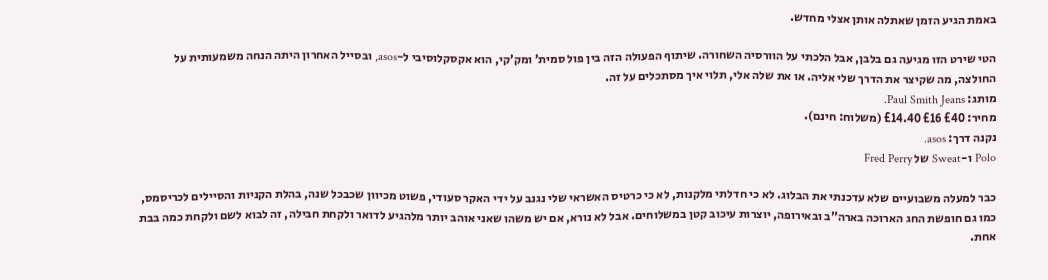באמת הגיע הזמן שאתלה אותן אצלי מחדש.

הטי שירט הזו מגיעה גם בלבן, אבל הלכתי על הוורסיה השחורה. שיתוף הפעולה הזה בין פול סמית’ ומק’קי, הוא אקסקלוסיבי ל-asos, ובסייל האחרון היתה הנחה משמעותית על החולצה, מה שקיצר את הדרך שלי אליה. או את שלה אלי, תלוי איך מסתכלים על זה.
מותג: Paul Smith Jeans.
מחיר: £40 £16 £14.40 (משלוח: חינם).
נקנה דרך: asos.
Polo ו-Sweat של Fred Perry

כבר למעלה משבועיים שלא עדכנתי את הבלוג. לא כי חדלתי מלקנות, לא כי כרטיס האשראי שלי נגנב על ידי האקר סעודי, פשוט מכיוון שכבכל שנה, בהלת הקניות והסיילים לכריסמס, כמו גם חופשת החג הארוכה בארה”ב ובאירופה, יוצרות עיכוב קטן במשלוחים. אבל לא נורא, אם יש משהו שאני אוהב יותר מלהגיע לדואר ולקחת חבילה, זה לבוא לשם ולקחת כמה בבת אחת.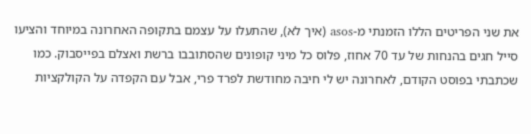את שני הפריטים הללו הזמנתי מ-asos (איך לא), שהתעלו על עצמם בתקופה האחרונה במיוחד והציעו סייל חגים בהנחות של עד 70 אחוז, פלוס כל מיני קופונים שהסתובבו ברשת ואצלם בפייסבוק. כמו שכתבתי בפוסט הקודם, לאחרונה יש לי חיבה מחודשת לפרד פרי, אבל עם הקפדה על הקולקציות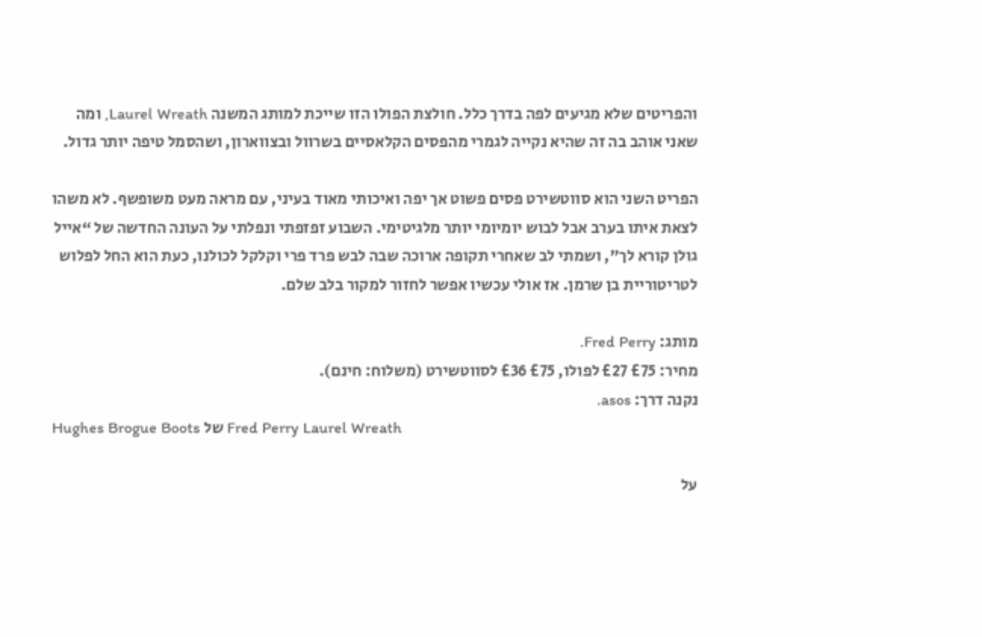והפריטים שלא מגיעים לפה בדרך כלל. חולצת הפולו הזו שייכת למותג המשנה Laurel Wreath, ומה שאני אוהב בה זה שהיא נקייה לגמרי מהפסים הקלאסיים בשרוול ובצווארון, ושהסמל טיפה יותר גדול.

הפריט השני הוא סווטשירט פסים פשוט אך יפה ואיכותי מאוד בעיני, עם מראה מעט משופשף. לא משהו לצאת איתו בערב אבל לבוש יומיומי יותר מלגיטימי. השבוע זפזפתי ונפלתי על העונה החדשה של “אייל גולן קורא לך”, ושמתי לב שאחרי תקופה ארוכה שבה לבש פרד פרי וקלקל לכולנו, כעת הוא החל לפלוש לטריטוריית בן שרמן. אז אולי עכשיו אפשר לחזור למקור בלב שלם.

מותג: Fred Perry.
מחיר: £75 £27 לפולו, £75 £36 לסווטשירט (משלוח: חינם).
נקנה דרך: asos.
Hughes Brogue Boots של Fred Perry Laurel Wreath

על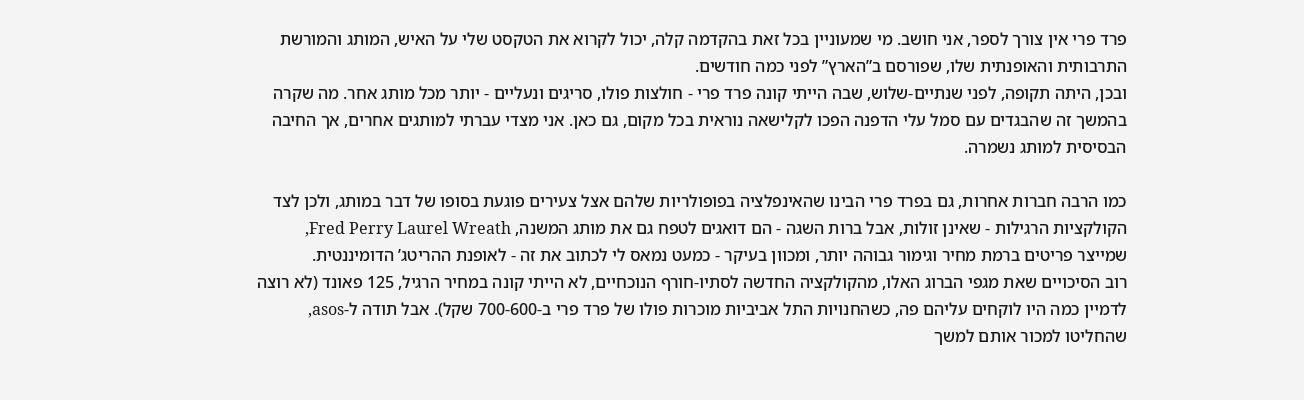פרד פרי אין צורך לספר, אני חושב. מי שמעוניין בכל זאת בהקדמה קלה, יכול לקרוא את הטקסט שלי על האיש, המותג והמורשת התרבותית והאופנתית שלו, שפורסם ב”הארץ” לפני כמה חודשים.
ובכן, היתה תקופה, לפני שנתיים-שלוש, שבה הייתי קונה פרד פרי - חולצות פולו, סריגים ונעליים - יותר מכל מותג אחר. מה שקרה בהמשך זה שהבגדים עם סמל עלי הדפנה הפכו לקלישאה נוראית בכל מקום, גם כאן. אני מצדי עברתי למותגים אחרים, אך החיבה הבסיסית למותג נשמרה.

כמו הרבה חברות אחרות, גם בפרד פרי הבינו שהאינפלציה בפופולריות שלהם אצל צעירים פוגעת בסופו של דבר במותג, ולכן לצד הקולקציות הרגילות - שאינן זולות, אבל ברות השגה - הם דואגים לטפח גם את מותג המשנה, Fred Perry Laurel Wreath, שמייצר פריטים ברמת מחיר וגימור גבוהה יותר, ומכוון בעיקר - כמעט נמאס לי לכתוב את זה - לאופנת ההריטג’ הדומיננטית.
רוב הסיכויים שאת מגפי הברוג האלו, מהקולקציה החדשה לסתיו-חורף הנוכחיים, לא הייתי קונה במחיר הרגיל, 125 פאונד (לא רוצה לדמיין כמה היו לוקחים עליהם פה, כשהחנויות התל אביביות מוכרות פולו של פרד פרי ב-700-600 שקל). אבל תודה ל-asos, שהחליטו למכור אותם למשך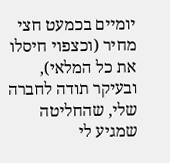יומיים בכמעט חצי מחיר (וכצפוי חיסלו את כל המלאי), ובעיקר תודה לחברה שלי, שהחליטה שמגיע לי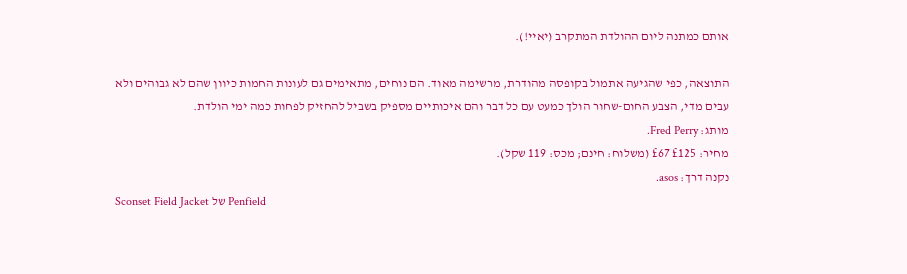אותם כמתנה ליום ההולדת המתקרב (יאיי!).

התוצאה, כפי שהגיעה אתמול בקופסה מהודרת, מרשימה מאוד. הם נוחים, מתאימים גם לעונות החמות כיוון שהם לא גבוהים ולא עבים מדי, הצבע החום-שחור הולך כמעט עם כל דבר והם איכותיים מספיק בשביל להחזיק לפחות כמה ימי הולדת.
מותג: Fred Perry.
מחיר: £125 £67 (משלוח: חינם; מכס: 119 שקל).
נקנה דרך: asos.
Sconset Field Jacket של Penfield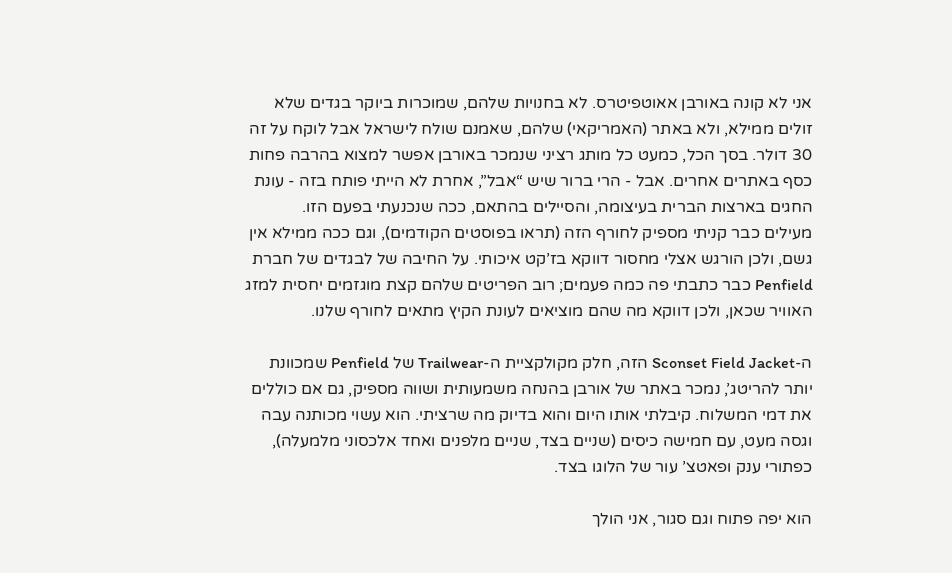אני לא קונה באורבן אאוטפיטרס. לא בחנויות שלהם, שמוכרות ביוקר בגדים שלא זולים ממילא, ולא באתר (האמריקאי) שלהם, שאמנם שולח לישראל אבל לוקח על זה 30 דולר. בסך הכל, כמעט כל מותג רציני שנמכר באורבן אפשר למצוא בהרבה פחות כסף באתרים אחרים. אבל - הרי ברור שיש “אבל”, אחרת לא הייתי פותח בזה - עונת החגים בארצות הברית בעיצומה, והסיילים בהתאם, ככה שנכנעתי בפעם הזו.
מעילים כבר קניתי מספיק לחורף הזה (תראו בפוסטים הקודמים), וגם ככה ממילא אין גשם, ולכן הורגש אצלי מחסור דווקא בז’קט איכותי. על החיבה של לבגדים של חברת Penfield כבר כתבתי פה כמה פעמים; רוב הפריטים שלהם קצת מוגזמים יחסית למזג האוויר שכאן, ולכן דווקא מה שהם מוציאים לעונת הקיץ מתאים לחורף שלנו.

ה-Sconset Field Jacket הזה, חלק מקולקציית ה-Trailwear של Penfield שמכוונת יותר להריטג’, נמכר באתר של אורבן בהנחה משמעותית ושווה מספיק, גם אם כוללים את דמי המשלוח. קיבלתי אותו היום והוא בדיוק מה שרציתי. הוא עשוי מכותנה עבה וגסה מעט, עם חמישה כיסים (שניים בצד, שניים מלפנים ואחד אלכסוני מלמעלה), כפתורי ענק ופאטצ’ עור של הלוגו בצד.

הוא יפה פתוח וגם סגור, אני הולך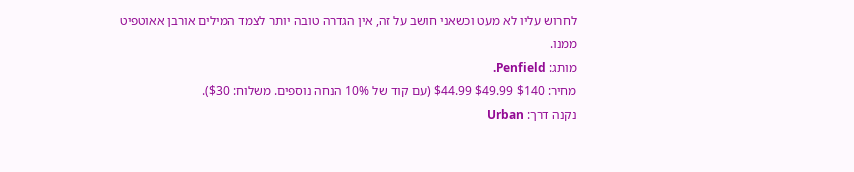לחרוש עליו לא מעט וכשאני חושב על זה, אין הגדרה טובה יותר לצמד המילים אורבן אאוטפיט ממנו.
מותג: Penfield.
מחיר: $140 $49.99 $44.99 (עם קוד של 10% הנחה נוספים. משלוח: $30).
נקנה דרך: Urban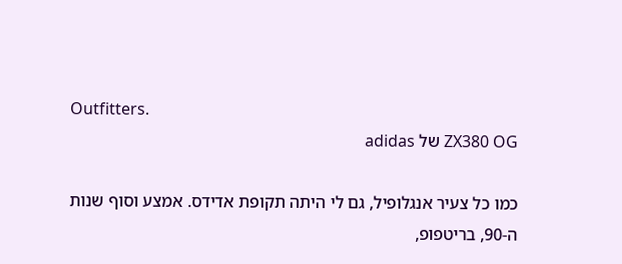Outfitters.
ZX380 OG של adidas

כמו כל צעיר אנגלופיל, גם לי היתה תקופת אדידס. אמצע וסוף שנות ה-90, בריטפופ,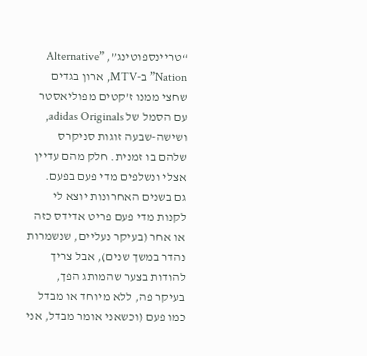“טריינספוטינג”, ”Alternative Nation” ב-MTV, ארון בגדים שחצי ממנו ז’קטים מפוליאסטר עם הסמל של adidas Originals, ושישה-שבעה זוגות סניקרס שלהם בו זמנית. חלק מהם עדיין אצלי ונשלפים מדי פעם בפעם.
גם בשנים האחרונות יוצא לי לקנות מדי פעם פריט אדידס כזה או אחר (בעיקר נעליים, שנשמרות נהדר במשך שנים), אבל צריך להודות בצער שהמותג הפך, בעיקר פה, ללא מיוחד או מבדל כמו פעם (וכשאני אומר מבדל, אני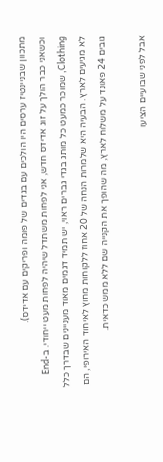מתכוון שבניינטיז ערסים היו הולכים עם בגדים של פומה ופריקים עם אדידס).
וכשאני כבר הולך על זוג אדידס חדש, אני לפחות משתדל שיהיה לפחות מעט ייחודי. ב-End Clothing, שמוכר כמעט כל מותג בגדי גברים ראוי, יש תמיד דגמים מאוד מעניינים שבדרך כלל לא מגיעים לארץ. הבעיה היא שלמרות הנחה של 20 אחוז ללקוחות מחוץ לאיחוד האירופי, הם גובים 24 פאונד על משלוח לארץ, מה שהופך את הקנייה שם ללא ממש כדאית.

אבל לפני שבועיים הציעו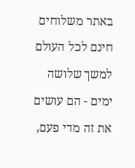באתר משלוחים חינם לכל העולם למשך שלושה ימים - הם עושים את זה מדי פעם,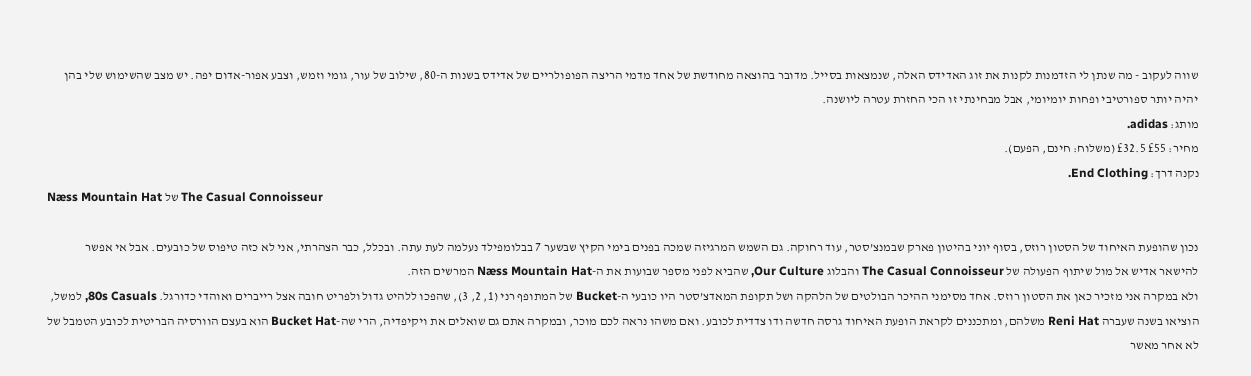שווה לעקוב - מה שנתן לי הזדמנות לקנות את זוג האדידס האלה, שנמצאות בסייל. מדובר בהוצאה מחודשת של אחד מדמי הריצה הפופולריים של אדידס בשנות ה-80, שילוב של עור, גומי וזמש, וצבע אפור-אדום יפה. יש מצב שהשימוש שלי בהן יהיה יותר ספורטיבי ופחות יומיומי, אבל מבחינתי זו הכי החזרת עטרה ליושנה.
מותג: adidas.
מחיר: £55 £32.5 (משלוח: חינם, הפעם).
נקנה דרך: End Clothing.
Næss Mountain Hat של The Casual Connoisseur

נכון שהופעת האיחוד של הסטון רוזס, בסוף יוני בהיטון פארק שבמנצ’סטר, עוד רחוקה. גם השמש המרגיזה שמכה בפנים בימי הקיץ שבשער 7 בבלומפילד נעלמה לעת עתה. ובכלל, כבר הצהרתי, אני לא כזה טיפוס של כובעים. אבל אי אפשר להישאר אדיש אל מול שיתוף הפעולה של The Casual Connoisseur והבלוג Our Culture, שהביא לפני מספר שבועות את ה-Næss Mountain Hat המרשים הזה.
ולא במקרה אני מזכיר כאן את הסטון רוזס. אחד מסימני ההיכר הבולטים של הלהקה ושל תקופת המאדצ’סטר היו כובעי ה-Bucket של המתופף רני (1, 2, 3), שהפכו ללהיט גדול ולפריט חובה אצל רייברים ואוהדי כדורגל. 80s Casuals, למשל, הוציאו בשנה שעברה Reni Hat משלהם, ומתכננים לקראת הופעת האיחוד גרסה חדשה ודו צדדית לכובע. ואם משהו נראה לכם מוכר, ובמקרה אתם גם שואלים את ויקיפדיה, הרי שה-Bucket Hat הוא בעצם הוורסיה הבריטית לכובע הטמבל של לא אחר מאשר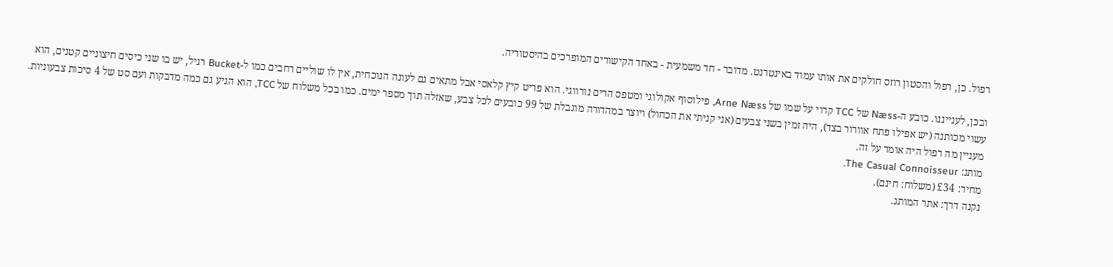רפול. כן, רפול והסטון רוזס חולקים את אותו עמוד באינטרנט. מדובר - חד משמעית - באחד הקישורים המופרכים בהיסטוריה.

ובכן, לענייננו. כובע ה-Næss של TCC קרוי על שמו של Arne Næss, פילוסוף אקולוגי ומטפס הרים נורווגי. הוא פריט קיץ קלאסי אבל מתאים גם לעונה הנוכחית, אין לו שוליים רחבים כמו ל-Bucket רגיל, יש בו שני כיסים חיצוניים קטנים, הוא עשוי מכותנה (יש אפילו פתח אוורור בצד), היה זמין בשני צבעים (אני קניתי את הכחול) ויוצר במהדורה מוגבלת של 99 כובעים לכל צבע, שאזלה תוך מספר ימים. כמו בכל משלוח של TCC, הוא הגיע גם כמה מדבקות ועם סט של 4 סיכות צבעוניות. מעניין מה רפול היה אומר על זה.
מותג: The Casual Connoisseur.
מחיר: £34 (משלוח: חינם).
נקנה דרך: אתר המותג.